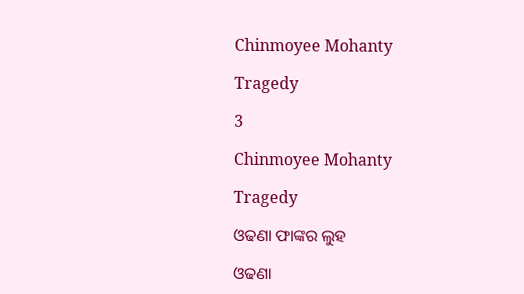Chinmoyee Mohanty

Tragedy

3

Chinmoyee Mohanty

Tragedy

ଓଢଣା ଫାଙ୍କର ଲୁହ

ଓଢଣା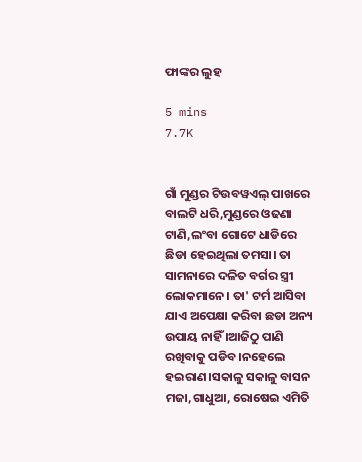ଫାଙ୍କର ଲୁହ

5 mins
7.7K


ଗାଁ ମୁଣ୍ଡର ଟିଉବୱଏଲ୍ ପାଖରେ ବାଲଟି ଧରି,ମୁଣ୍ଡରେ ଓଢଣା ଟାଣି,ଲଂବା ଗୋଟେ ଧାଡିରେ ଛିଡା ହେଇଥିଲା ତମସା। ତା ସାମନାରେ ଦଳିତ ବର୍ଗର ସ୍ତ୍ରୀ ଲୋକମାନେ। ତା' ଟର୍ମ ଆସିବା ଯାଏ ଅପେକ୍ଷା କରିବା ଛଡା ଅନ୍ୟ ଉପାୟ ନାହିଁ ।ଆଜିଠୁ ପାଣି ରଖିବାକୁ ପଡିବ।ନହେଲେ ହଇରାଣ।ସକାଳୁ ସକାଳୁ ବାସନ ମଜା,ଗାଧୁଆ, ରୋଷେଇ ଏମିତି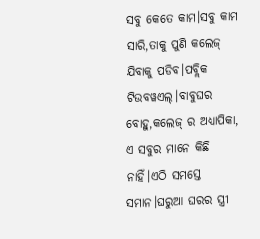ସବୁ କେତେ କାମ।ସବୁ କାମ ସାରି,ତାକୁ ପୁଣି କଲେଜ୍ ଯିବାକୁ ପଡିବ।ପବ୍ଲିକ ଟିଉବୱଏଲ୍।ବାବୁଘର ବୋହୁ,କଲେଜ୍ ର ଅଧ୍ୟାପିକା, ଏ ସବୁର ମାନେ କିଛି ନାହିଁ।ଏଠି ସମସ୍ତେ ସମାନ।ଘରୁଆ ଘରର ସ୍ତ୍ରୀ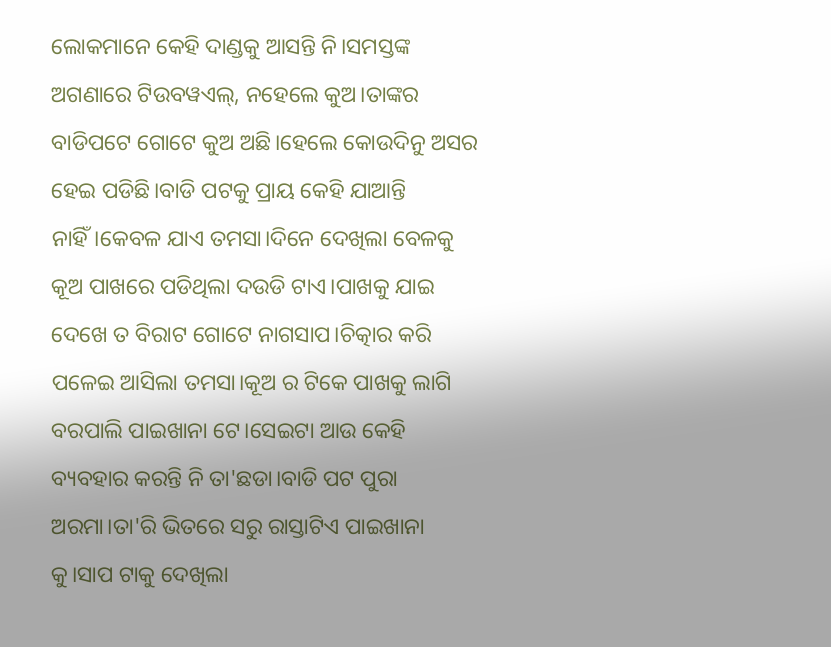ଲୋକମାନେ କେହି ଦାଣ୍ଡକୁ ଆସନ୍ତି ନି।ସମସ୍ତଙ୍କ ଅଗଣାରେ ଟିଉବୱଏଲ୍, ନହେଲେ କୁଅ।ତାଙ୍କର ବାଡିପଟେ ଗୋଟେ କୁଅ ଅଛି।ହେଲେ କୋଉଦିନୁ ଅସର ହେଇ ପଡିଛି।ବାଡି ପଟକୁ ପ୍ରାୟ କେହି ଯାଆନ୍ତି ନାହିଁ।କେବଳ ଯାଏ ତମସା।ଦିନେ ଦେଖିଲା ବେଳକୁ କୂଅ ପାଖରେ ପଡିଥିଲା ଦଉଡି ଟାଏ।ପାଖକୁ ଯାଇ ଦେଖେ ତ ବିରାଟ ଗୋଟେ ନାଗସାପ।ଚିତ୍କାର କରି ପଳେଇ ଆସିଲା ତମସା।କୂଅ ର ଟିକେ ପାଖକୁ ଲାଗି ବରପାଲି ପାଇଖାନା ଟେ।ସେଇଟା ଆଉ କେହି ବ୍ୟବହାର କରନ୍ତି ନି ତା'ଛଡା।ବାଡି ପଟ ପୁରା ଅରମା।ତା'ରି ଭିତରେ ସରୁ ରାସ୍ତାଟିଏ ପାଇଖାନା କୁ।ସାପ ଟାକୁ ଦେଖିଲା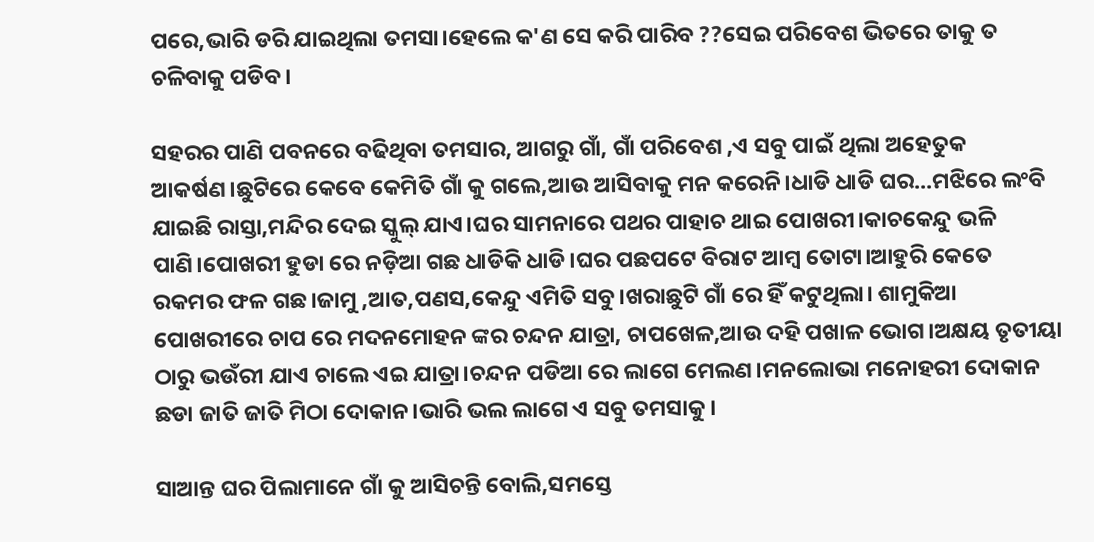ପରେ,ଭାରି ଡରି ଯାଇଥିଲା ତମସା।ହେଲେ କ'ଣ ସେ କରି ପାରିବ ??ସେଇ ପରିବେଶ ଭିତରେ ତାକୁ ତ ଚଳିବାକୁ ପଡିବ।

ସହରର ପାଣି ପବନରେ ବଢିଥିବା ତମସାର, ଆଗରୁ ଗାଁ, ଗାଁ ପରିବେଶ ,ଏ ସବୁ ପାଇଁ ଥିଲା ଅହେତୁକ ଆକର୍ଷଣ।ଛୁଟିରେ କେବେ କେମିତି ଗାଁ କୁ ଗଲେ,ଆଉ ଆସିବାକୁ ମନ କରେନି।ଧାଡି ଧାଡି ଘର...ମଝିରେ ଲଂବି ଯାଇଛି ରାସ୍ତା,ମନ୍ଦିର ଦେଇ ସ୍କୁଲ୍ ଯାଏ।ଘର ସାମନାରେ ପଥର ପାହାଚ ଥାଇ ପୋଖରୀ।କାଚକେନ୍ଦୁ ଭଳି ପାଣି।ପୋଖରୀ ହୁଡା ରେ ନଡ଼ିଆ ଗଛ ଧାଡିକି ଧାଡି।ଘର ପଛପଟେ ବିରାଟ ଆମ୍ବ ତୋଟା।ଆହୁରି କେତେ ରକମର ଫଳ ଗଛ।ଜାମୁ ,ଆତ,ପଣସ,କେନ୍ଦୁ ଏମିତି ସବୁ।ଖରାଛୁଟି ଗାଁ ରେ ହିଁ କଟୁଥିଲା। ଶାମୁକିଆ ପୋଖରୀରେ ଚାପ ରେ ମଦନମୋହନ ଙ୍କର ଚନ୍ଦନ ଯାତ୍ରା, ଚାପଖେଳ,ଆଉ ଦହି ପଖାଳ ଭୋଗ।ଅକ୍ଷୟ ତୃତୀୟା ଠାରୁ ଭଉଁରୀ ଯାଏ ଚାଲେ ଏଇ ଯାତ୍ରା।ଚନ୍ଦନ ପଡିଆ ରେ ଲାଗେ ମେଲଣ।ମନଲୋଭା ମନୋହରୀ ଦୋକାନ ଛଡା ଜାତି ଜାତି ମିଠା ଦୋକାନ।ଭାରି ଭଲ ଲାଗେ ଏ ସବୁ ତମସାକୁ।

ସାଆନ୍ତ ଘର ପିଲାମାନେ ଗାଁ କୁ ଆସିଚନ୍ତି ବୋଲି,ସମସ୍ତେ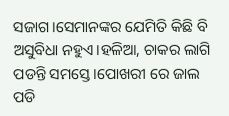ସଜାଗ।ସେମାନଙ୍କର ଯେମିତି କିଛି ବି ଅସୁବିଧା ନହୁଏ।ହଳିଆ, ଚାକର ଲାଗି ପଡନ୍ତି ସମସ୍ତେ।ପୋଖରୀ ରେ ଜାଲ ପଡି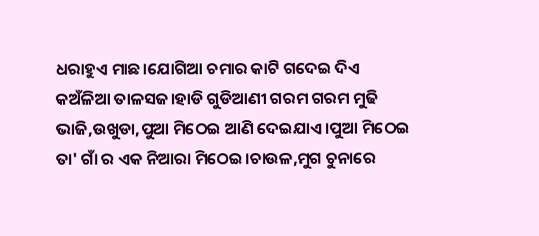ଧରାହୁଏ ମାଛ।ଯୋଗିଆ ଚମାର କାଟି ଗଦେଇ ଦିଏ କଅଁଳିଆ ତାଳସଜ।ହାଡି ଗୁଡିଆଣୀ ଗରମ ଗରମ ମୁଢି ଭାଜି,ଉଖୁଡା,ପୁଆ ମିଠେଇ ଆଣି ଦେଇଯାଏ।ପୁଆ ମିଠେଇ ତା' ଗାଁ ର ଏକ ନିଆରା ମିଠେଇ।ଚାଉଳ,ମୁଗ ଚୁନାରେ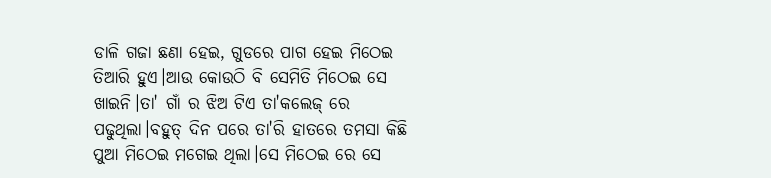ଡାଳି ଗଜା ଛଣା ହେଇ, ଗୁଡରେ ପାଗ ହେଇ ମିଠେଇ ତିଆରି ହୁଏ।ଆଉ କୋଉଠି ବି ସେମିତି ମିଠେଇ ସେ ଖାଇନି।ତା' ଗାଁ ର ଝିଅ ଟିଏ ତା'କଲେଜ୍ ରେ ପଢୁଥିଲା।ବହୁତ୍ ଦିନ ପରେ ତା'ରି ହାତରେ ତମସା କିଛି ପୁଆ ମିଠେଇ ମଗେଇ ଥିଲା।ସେ ମିଠେଇ ରେ ସେ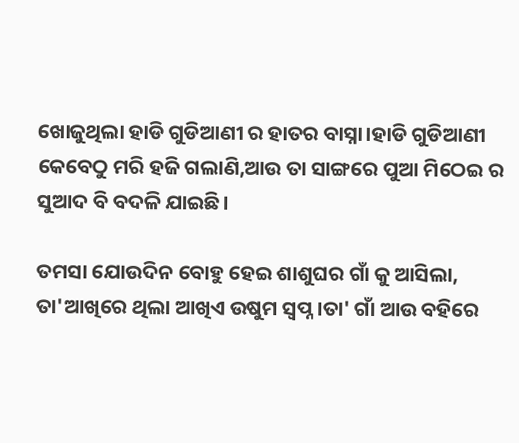ଖୋଜୁଥିଲା ହାଡି ଗୁଡିଆଣୀ ର ହାତର ବାସ୍ନା।ହାଡି ଗୁଡିଆଣୀ କେବେଠୁ ମରି ହଜି ଗଲାଣି,ଆଉ ତା ସାଙ୍ଗରେ ପୁଆ ମିଠେଇ ର ସୁଆଦ ବି ବଦଳି ଯାଇଛି।

ତମସା ଯୋଉଦିନ ବୋହୁ ହେଇ ଶାଶୁଘର ଗାଁ କୁ ଆସିଲା, ତା'ଆଖିରେ ଥିଲା ଆଖିଏ ଉଷୁମ ସ୍ୱପ୍ନ।ତା' ଗାଁ ଆଉ ବହିରେ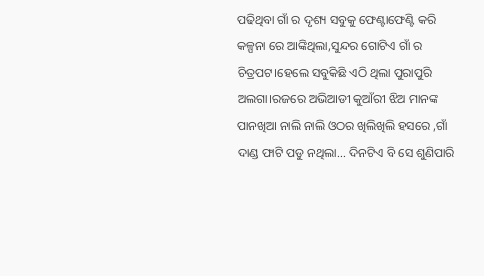ପଢିଥିବା ଗାଁ ର ଦୃଶ୍ୟ ସବୁକୁ ଫେଣ୍ଟାଫେଣ୍ଟି କରି କଳ୍ପନା ରେ ଆଙ୍କିଥିଲା,ସୁନ୍ଦର ଗୋଟିଏ ଗାଁ ର ଚିତ୍ରପଟ।ହେଲେ ସବୁକିଛି ଏଠି ଥିଲା ପୁରାପୁରି ଅଲଗା।ରଜରେ ଅଭିଆଡୀ କୁଆଁରୀ ଝିଅ ମାନଙ୍କ ପାନଖିଆ ନାଲି ନାଲି ଓଠର ଖିଲିଖିଲି ହସରେ ,ଗାଁ ଦାଣ୍ଡ ଫାଟି ପଡୁ ନଥିଲା... ଦିନଟିଏ ବି ସେ ଶୁଣିପାରି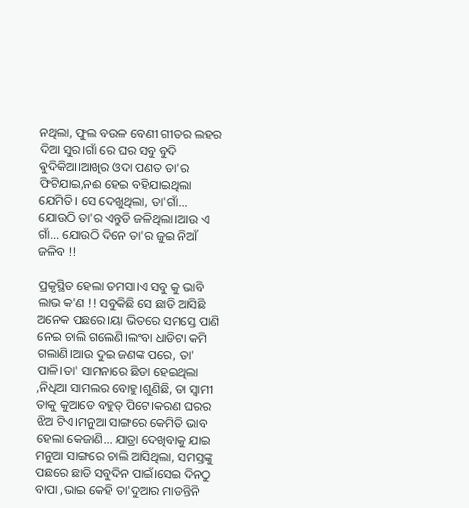ନଥିଲା, ଫୁଲ ବଉଳ ବେଣୀ ଗୀତର ଲହର ଦିଆ ସୁର।ଗାଁ ରେ ଘର ସବୁ ବୁଦି ଵୁଦିକିଆ।ଆଖିର ଓଦା ପଣତ ତା'ର ଫିଟିଯାଇ,ନଈ ହେଇ ବହିଯାଇଥିଲା ଯେମିତି। ସେ ଦେଖୁଥିଲା, ତା'ଗାଁ... ଯୋଉଠି ତା'ର ଏନ୍ତୁଡି ଜଳିଥିଲା।ଆଉ ଏ ଗାଁ... ଯୋଉଠି ଦିନେ ତା'ର ଜୁଇ ନିଆଁ ଜଳିବ !!

ପ୍ରକୃସ୍ଥିତ ହେଲା ତମସା।ଏ ସବୁ କୁ ଭାବି ଲାଭ କ'ଣ !! ସବୁକିଛି ସେ ଛାଡି ଆସିଛି ଅନେକ ପଛରେ।ୟା ଭିତରେ ସମସ୍ତେ ପାଣି ନେଇ ଚାଲି ଗଲେଣି।ଲଂବା ଧାଡିଟା କମି ଗଲାଣି।ଆଉ ଦୁଇ ଜଣଙ୍କ ପରେ, ତା' ପାଳି।ତା' ସାମନାରେ ଛିଡା ହେଇଥିଲା ,ନିଧିଆ ସାମଲର ବୋହୁ।ଶୁଣିଛି, ତା ସ୍ୱାମୀ ତାକୁ କୁଆଡେ ବହୁତ୍ ପିଟେ।କରଣ ଘରର ଝିଅ ଟିଏ।ମନୁଆ ସାଙ୍ଗରେ କେମିତି ଭାବ ହେଲା କେଜାଣି... ଯାତ୍ରା ଦେଖିବାକୁ ଯାଇ ମନୁଆ ସାଙ୍ଗରେ ଚାଲି ଆସିଥିଲା, ସମସ୍ତଙ୍କୁ ପଛରେ ଛାଡି ସବୁଦିନ ପାଇଁ।ସେଇ ଦିନଠୁ ବାପା ,ଭାଇ କେହି ତା'ଦୁଆର ମାଡନ୍ତିନି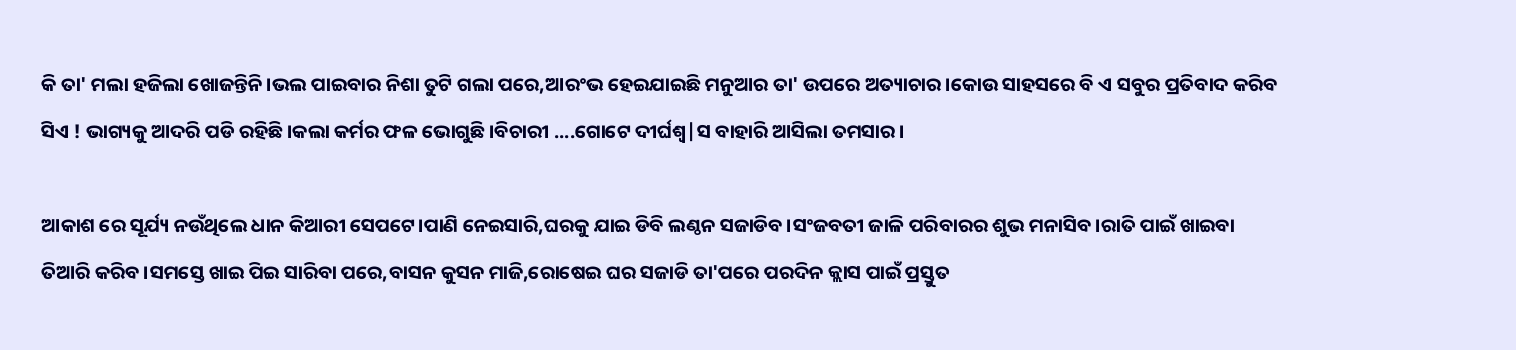କି ତା' ମଲା ହଜିଲା ଖୋଜନ୍ତିନି।ଭଲ ପାଇବାର ନିଶା ତୁଟି ଗଲା ପରେ,ଆରଂଭ ହେଇଯାଇଛି ମନୁଆର ତା' ଉପରେ ଅତ୍ୟାଚାର।କୋଉ ସାହସରେ ବି ଏ ସବୁର ପ୍ରତିବାଦ କରିବ ସିଏ ! ଭାଗ୍ୟକୁ ଆଦରି ପଡି ରହିଛି।କଲା କର୍ମର ଫଳ ଭୋଗୁଛି।ବିଚାରୀ ....ଗୋଟେ ଦୀର୍ଘଶ୍ୱ|ସ ବାହାରି ଆସିଲା ତମସାର।

ଆକାଶ ରେ ସୂର୍ଯ୍ୟ ନଉଁଥିଲେ ଧାନ କିଆରୀ ସେପଟେ।ପାଣି ନେଇସାରି,ଘରକୁ ଯାଇ ଡିବି ଲଣ୍ଠନ ସଜାଡିବ।ସଂଜବତୀ ଜାଳି ପରିବାରର ଶୁଭ ମନାସିବ।ରାତି ପାଇଁ ଖାଇବା ତିଆରି କରିବ।ସମସ୍ତେ ଖାଇ ପିଇ ସାରିବା ପରେ,ବାସନ କୁସନ ମାଜି,ରୋଷେଇ ଘର ସଜାଡି ତା'ପରେ ପରଦିନ କ୍ଲାସ ପାଇଁ ପ୍ରସ୍ତୁତ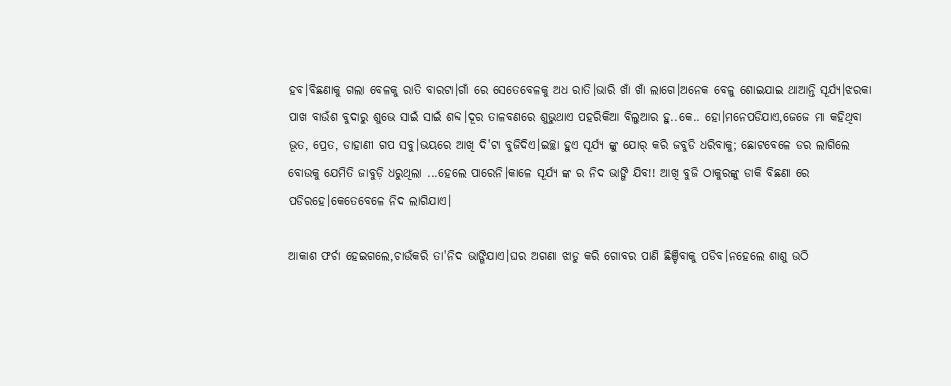ହବ।ବିଛଣାକୁ ଗଲା ବେଳକୁ ରାତି ବାରଟା।ଗାଁ ରେ ସେତେବେଳକୁ ଅଧ ରାତି।ଭାରି ଖାଁ ଖାଁ ଲାଗେ।ଅନେକ ବେଳୁ ଶୋଇଯାଇ ଥାଆନ୍ତି ସୂର୍ଯ୍ୟ।ଝରକା ପାଖ ବାଉଁଶ ବୁଦାରୁ ଶୁଭେ ସାଇଁ ସାଇଁ ଶବ୍ଦ।ଦୂର ତାଳବଣରେ ଶୁଭୁଥାଏ ପହରିକିଆ ବିଲୁଆର ହୁ..କେ.. ହୋ।ମନେପଡିଯାଏ,ଜେଜେ ମା କହିଥିବା ଭୂତ, ପ୍ରେତ, ଡାହାଣୀ ଗପ ସବୁ।ଭୟରେ ଆଖି ଦି'ଟା ବୁଜିଦିଏ।ଇଚ୍ଛା ହୁଏ ସୂର୍ଯ୍ୟ ଙ୍କୁ ଯୋର୍ କରି ଜବୁଡି ଧରିବାକୁ; ଛୋଟବେଳେ ଡର ଲାଗିଲେ ବୋଉକୁ ଯେମିତି ଜାବୁଡ଼ି ଧରୁଥିଲା ...ହେଲେ ପାରେନି।କାଳେ ସୂର୍ଯ୍ୟ ଙ୍କ ର ନିଦ ଭାଙ୍ଗି ଯିବ!! ଆଖି ବୁଜି ଠାକୁରଙ୍କୁ ଡାକି ବିଛଣା ରେ ପଡିରହେ।କେତେବେଳେ ନିଦ ଲାଗିଯାଏ।

ଆକାଶ ଫର୍ଚା ହେଇଗଲେ,ଚାଉଁକରି ତା'ନିଦ ଭାଙ୍ଗିଯାଏ।ଘର ଅଗଣା ଝାଡୁ କରି ଗୋବର ପାଣି ଛିଞ୍ଚିବାକୁ ପଡିବ।ନହେଲେ ଶାଶୁ ଉଠି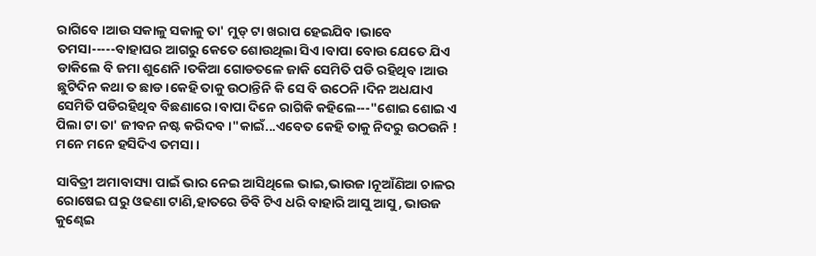ରାଗିବେ।ଆଉ ସକାଳୁ ସକାଳୁ ତା' ମୁଡ୍ ଟା ଖରାପ ହେଇଯିବ।ଭାବେ ତମସା-----ବାହାଘର ଆଗରୁ କେତେ ଶୋଉଥିଲା ସିଏ।ବାପା ବୋଉ ଯେତେ ଯିଏ ଡାକିଲେ ବି ଜମା ଶୁଣେନି।ତକିଆ ଗୋଡତଳେ ଜାକି ସେମିତି ପଡି ରହିଥିବ।ଆଉ ଛୁଟିଦିନ କଥା ତ ଛାଡ।କେହି ତାକୁ ଉଠାନ୍ତିନି କି ସେ ବି ଉଠେନି।ଦିନ ଅଧଯାଏ ସେମିତି ପଡିରହିଥିବ ବିଛଣାରେ।ବାପା ଦିନେ ରାଗିକି କହିଲେ---"ଶୋଇ ଶୋଇ ଏ ପିଲା ଟା ତା' ଜୀବନ ନଷ୍ଟ କରିଦବ।"କାଇଁ...ଏବେତ କେହି ତାକୁ ନିଦରୁ ଉଠଉନି ! ମନେ ମନେ ହସିଦିଏ ତମସା।

ସାବିତ୍ରୀ ଅମାବାସ୍ୟା ପାଇଁ ଭାର ନେଇ ଆସିଥିଲେ ଭାଇ,ଭାଉଜ।ନୂଆଁଣିଆ ଚାଳର ରୋଷେଇ ଘରୁ ଓଢଣା ଟାଣି,ହାତରେ ଡିବି ଟିଏ ଧରି ବାହାରି ଆସୁ ଆସୁ, ଭାଉଜ କୁଣ୍ଢେଇ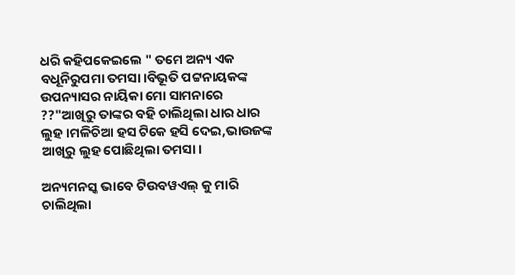ଧରି କହିପକେଇଲେ " ତମେ ଅନ୍ୟ ଏକ ବଧୂନିରୁପମା ତମସା।ବିଭୂତି ପଟ୍ଟନାୟକଙ୍କ ଉପନ୍ୟାସର ନାୟିକା ମୋ ସାମନାରେ ??"ଆଖିରୁ ତାଙ୍କର ବହି ଚାଲିଥିଲା ଧାର ଧାର ଲୁହ।ମଳିଚିଆ ହସ ଟିକେ ହସି ଦେଇ,ଭାଉଜଙ୍କ ଆଖିରୁ ଲୁହ ପୋଛିଥିଲା ତମସା।

ଅନ୍ୟମନସ୍କ ଭାବେ ଟିଉବୱଏଲ୍ କୁ ମାରି ଚାଲିଥିଲା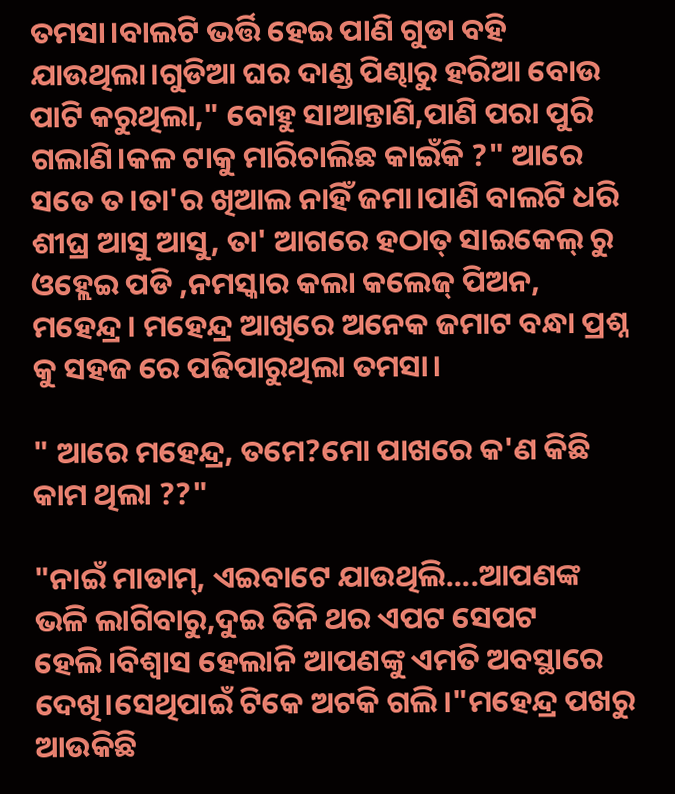ତମସା।ବାଲଟି ଭର୍ତ୍ତି ହେଇ ପାଣି ଗୁଡା ବହି ଯାଉଥିଲା।ଗୁଡିଆ ଘର ଦାଣ୍ଡ ପିଣ୍ଢାରୁ ହରିଆ ବୋଉ ପାଟି କରୁଥିଲା," ବୋହୁ ସାଆନ୍ତାଣି,ପାଣି ପରା ପୁରି ଗଲାଣି।କଳ ଟାକୁ ମାରିଚାଲିଛ କାଇଁକି ?" ଆରେ ସତେ ତ।ତା'ର ଖିଆଲ ନାହିଁ ଜମା।ପାଣି ବାଲଟି ଧରି ଶୀଘ୍ର ଆସୁ ଆସୁ, ତା' ଆଗରେ ହଠାତ୍ ସାଇକେଲ୍ ରୁ ଓହ୍ଲେଇ ପଡି ,ନମସ୍କାର କଲା କଲେଜ୍ ପିଅନ, ମହେନ୍ଦ୍ର। ମହେନ୍ଦ୍ର ଆଖିରେ ଅନେକ ଜମାଟ ବନ୍ଧା ପ୍ରଶ୍ନ କୁ ସହଜ ରେ ପଢିପାରୁଥିଲା ତମସା।

" ଆରେ ମହେନ୍ଦ୍ର, ତମେ?ମୋ ପାଖରେ କ'ଣ କିଛି କାମ ଥିଲା ??"

"ନାଇଁ ମାଡାମ୍, ଏଇବାଟେ ଯାଉଥିଲି....ଆପଣଙ୍କ ଭଳି ଲାଗିବାରୁ,ଦୁଇ ତିନି ଥର ଏପଟ ସେପଟ ହେଲି।ବିଶ୍ୱାସ ହେଲାନି ଆପଣଙ୍କୁ ଏମତି ଅବସ୍ଥାରେ ଦେଖି।ସେଥିପାଇଁ ଟିକେ ଅଟକି ଗଲି।"ମହେନ୍ଦ୍ର ପଖରୁ ଆଉକିଛି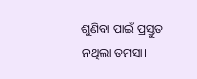ଶୁଣିବା ପାଇଁ ପ୍ରସ୍ତୁତ ନଥିଲା ତମସା।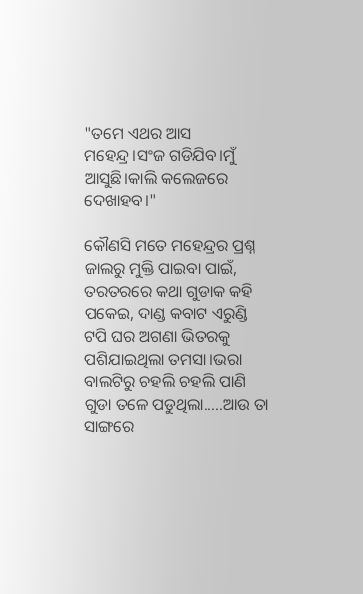"ତମେ ଏଥର ଆସ ମହେନ୍ଦ୍ର।ସଂଜ ଗଡିଯିବ।ମୁଁ ଆସୁଛି।କାଲି କଲେଜରେ ଦେଖାହବ।"

କୌଣସି ମତେ ମହେନ୍ଦ୍ରର ପ୍ରଶ୍ନ ଜାଲରୁ ମୁକ୍ତି ପାଇବା ପାଇଁ, ତରତରରେ କଥା ଗୁଡାକ କହି ପକେଇ, ଦାଣ୍ଡ କବାଟ ଏରୁଣ୍ଡି ଟପି ଘର ଅଗଣା ଭିତରକୁ ପଶିଯାଇଥିଲା ତମସା।ଭରା ବାଲଟିରୁ ଚହଲି ଚହଲି ପାଣି ଗୁଡା ତଳେ ପଡୁଥିଲା.....ଆଉ ତା ସାଙ୍ଗରେ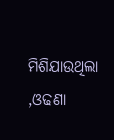ମିଶିଯାଉଥିଲା ,ଓଢଣା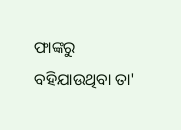ଫାଙ୍କରୁ ବହିଯାଉଥିବା ତା'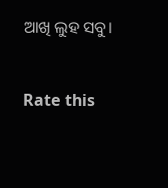ଆଖି ଲୁହ ସବୁ।


Rate this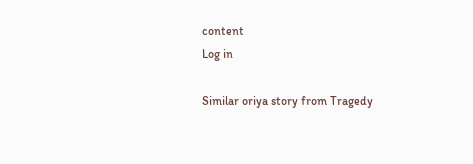content
Log in

Similar oriya story from Tragedy